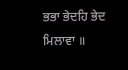ਭਭਾ ਭੇਦਹਿ ਭੇਦ ਮਿਲਾਵਾ ॥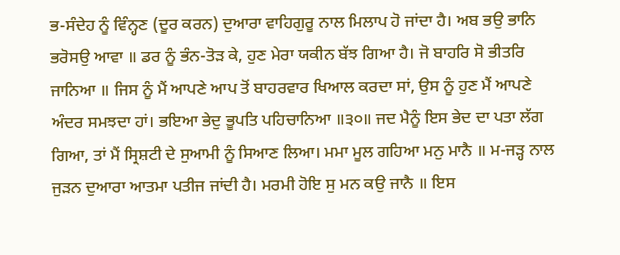ਭ-ਸੰਦੇਹ ਨੂੰ ਵਿੰਨ੍ਹਣ (ਦੂਰ ਕਰਨ) ਦੁਆਰਾ ਵਾਹਿਗੁਰੂ ਨਾਲ ਮਿਲਾਪ ਹੋ ਜਾਂਦਾ ਹੈ। ਅਬ ਭਉ ਭਾਨਿ ਭਰੋਸਉ ਆਵਾ ॥ ਡਰ ਨੂੰ ਭੰਨ-ਤੋੜ ਕੇ, ਹੁਣ ਮੇਰਾ ਯਕੀਨ ਬੱਝ ਗਿਆ ਹੈ। ਜੋ ਬਾਹਰਿ ਸੋ ਭੀਤਰਿ ਜਾਨਿਆ ॥ ਜਿਸ ਨੂੰ ਮੈਂ ਆਪਣੇ ਆਪ ਤੋਂ ਬਾਹਰਵਾਰ ਖਿਆਲ ਕਰਦਾ ਸਾਂ, ਉਸ ਨੂੰ ਹੁਣ ਮੈਂ ਆਪਣੇ ਅੰਦਰ ਸਮਝਦਾ ਹਾਂ। ਭਇਆ ਭੇਦੁ ਭੂਪਤਿ ਪਹਿਚਾਨਿਆ ॥੩੦॥ ਜਦ ਮੈਨੂੰ ਇਸ ਭੇਦ ਦਾ ਪਤਾ ਲੱਗ ਗਿਆ, ਤਾਂ ਮੈਂ ਸ੍ਰਿਸ਼ਟੀ ਦੇ ਸੁਆਮੀ ਨੂੰ ਸਿਆਣ ਲਿਆ। ਮਮਾ ਮੂਲ ਗਹਿਆ ਮਨੁ ਮਾਨੈ ॥ ਮ-ਜੜ੍ਹ ਨਾਲ ਜੁੜਨ ਦੁਆਰਾ ਆਤਮਾ ਪਤੀਜ ਜਾਂਦੀ ਹੈ। ਮਰਮੀ ਹੋਇ ਸੁ ਮਨ ਕਉ ਜਾਨੈ ॥ ਇਸ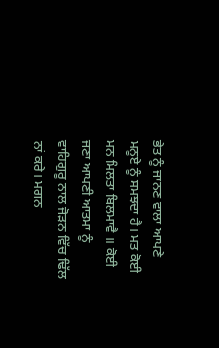ਭੇਤ ਨੂੰ ਜਾਨਣ ਵਾਲਾ ਆਪਣੇ ਮਨੂਏ ਨੂੰ ਸਮਝਦਾ ਹੈ। ਮਤ ਕੋਈ ਮਨ ਮਿਲਤਾ ਬਿਲਮਾਵੈ ॥ ਕੋਈ ਜਣਾ ਆਪਣੀ ਆਤਮਾ ਨੂੰ ਵਾਹਿਗੁਰੂ ਨਾਲ ਜੋੜਨ ਵਿੱਚ ਢਿੱਲ ਨਾਂ ਕਰੇ। ਮਗਨ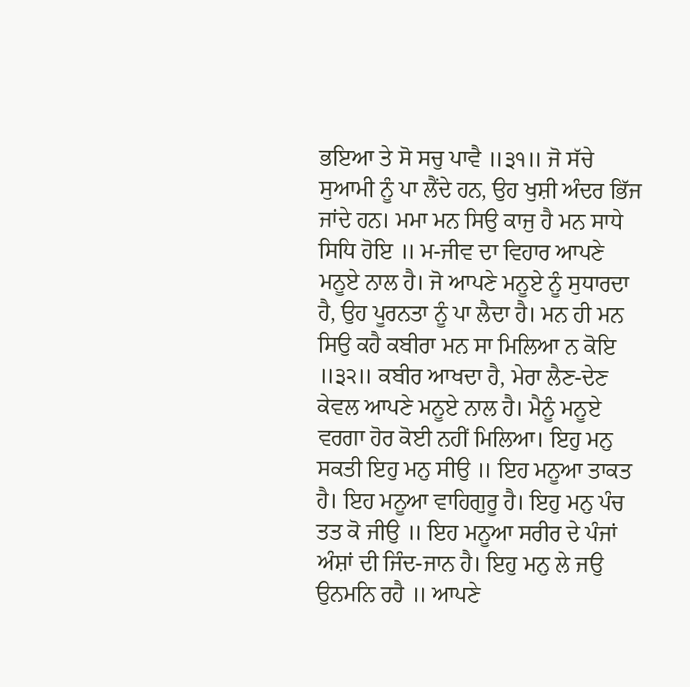ਭਇਆ ਤੇ ਸੋ ਸਚੁ ਪਾਵੈ ॥੩੧॥ ਜੋ ਸੱਚੇ ਸੁਆਮੀ ਨੂੰ ਪਾ ਲੈਂਦੇ ਹਨ, ਉਹ ਖੁਸ਼ੀ ਅੰਦਰ ਭਿੱਜ ਜਾਂਦੇ ਹਨ। ਮਮਾ ਮਨ ਸਿਉ ਕਾਜੁ ਹੈ ਮਨ ਸਾਧੇ ਸਿਧਿ ਹੋਇ ॥ ਮ-ਜੀਵ ਦਾ ਵਿਹਾਰ ਆਪਣੇ ਮਨੂਏ ਨਾਲ ਹੈ। ਜੋ ਆਪਣੇ ਮਨੂਏ ਨੂੰ ਸੁਧਾਰਦਾ ਹੈ, ਉਹ ਪੂਰਨਤਾ ਨੂੰ ਪਾ ਲੈਦਾ ਹੈ। ਮਨ ਹੀ ਮਨ ਸਿਉ ਕਹੈ ਕਬੀਰਾ ਮਨ ਸਾ ਮਿਲਿਆ ਨ ਕੋਇ ॥੩੨॥ ਕਬੀਰ ਆਖਦਾ ਹੈ, ਮੇਰਾ ਲੈਣ-ਦੇਣ ਕੇਵਲ ਆਪਣੇ ਮਨੂਏ ਨਾਲ ਹੈ। ਮੈਨੂੰ ਮਨੂਏ ਵਰਗਾ ਹੋਰ ਕੋਈ ਨਹੀਂ ਮਿਲਿਆ। ਇਹੁ ਮਨੁ ਸਕਤੀ ਇਹੁ ਮਨੁ ਸੀਉ ॥ ਇਹ ਮਨੂਆ ਤਾਕਤ ਹੈ। ਇਹ ਮਨੂਆ ਵਾਹਿਗੁਰੂ ਹੈ। ਇਹੁ ਮਨੁ ਪੰਚ ਤਤ ਕੋ ਜੀਉ ॥ ਇਹ ਮਨੂਆ ਸਰੀਰ ਦੇ ਪੰਜਾਂ ਅੰਸ਼ਾਂ ਦੀ ਜਿੰਦ-ਜਾਨ ਹੈ। ਇਹੁ ਮਨੁ ਲੇ ਜਉ ਉਨਮਨਿ ਰਹੈ ॥ ਆਪਣੇ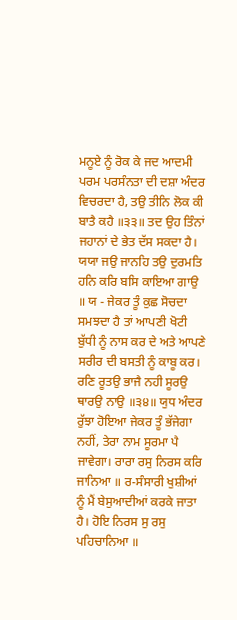ਮਨੂਏ ਨੂੰ ਰੋਕ ਕੇ ਜਦ ਆਦਮੀ ਪਰਮ ਪਰਸੰਨਤਾ ਦੀ ਦਸ਼ਾ ਅੰਦਰ ਵਿਚਰਦਾ ਹੈ, ਤਉ ਤੀਨਿ ਲੋਕ ਕੀ ਬਾਤੈ ਕਹੈ ॥੩੩॥ ਤਦ ਉਹ ਤਿੰਨਾਂ ਜਹਾਨਾਂ ਦੇ ਭੇਤ ਦੱਸ ਸਕਦਾ ਹੈ। ਯਯਾ ਜਉ ਜਾਨਹਿ ਤਉ ਦੁਰਮਤਿ ਹਨਿ ਕਰਿ ਬਸਿ ਕਾਇਆ ਗਾਉ ॥ ਯ - ਜੇਕਰ ਤੂੰ ਕੁਛ ਸੋਚਦਾ ਸਮਝਦਾ ਹੈ ਤਾਂ ਆਪਣੀ ਖੋਟੀ ਬੁੱਧੀ ਨੂੰ ਨਾਸ ਕਰ ਦੇ ਅਤੇ ਆਪਣੇ ਸਰੀਰ ਦੀ ਬਸਤੀ ਨੂੰ ਕਾਬੂ ਕਰ। ਰਣਿ ਰੂਤਉ ਭਾਜੈ ਨਹੀ ਸੂਰਉ ਥਾਰਉ ਨਾਉ ॥੩੪॥ ਯੁਧ ਅੰਦਰ ਰੁੱਝਾ ਹੋਇਆ ਜੇਕਰ ਤੂੰ ਭੱਜੇਗਾ ਨਹੀਂ, ਤੇਰਾ ਨਾਮ ਸੂਰਮਾ ਪੈ ਜਾਵੇਗਾ। ਰਾਰਾ ਰਸੁ ਨਿਰਸ ਕਰਿ ਜਾਨਿਆ ॥ ਰ-ਸੰਸਾਰੀ ਖੁਸ਼ੀਆਂ ਨੂੰ ਮੈਂ ਬੇਸੁਆਦੀਆਂ ਕਰਕੇ ਜਾਤਾ ਹੈ। ਹੋਇ ਨਿਰਸ ਸੁ ਰਸੁ ਪਹਿਚਾਨਿਆ ॥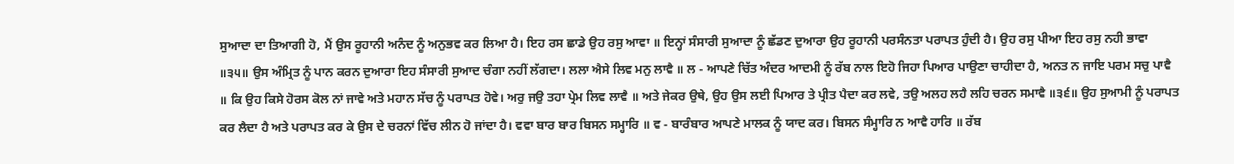ਸੁਆਦਾ ਦਾ ਤਿਆਗੀ ਹੋ, ਮੈਂ ਉਸ ਰੂਹਾਨੀ ਅਨੰਦ ਨੂੰ ਅਨੁਭਵ ਕਰ ਲਿਆ ਹੈ। ਇਹ ਰਸ ਛਾਡੇ ਉਹ ਰਸੁ ਆਵਾ ॥ ਇਨ੍ਹਾਂ ਸੰਸਾਰੀ ਸੁਆਦਾ ਨੂੰ ਛੱਡਣ ਦੁਆਰਾ ਉਹ ਰੂਹਾਨੀ ਪਰਸੰਨਤਾ ਪਰਾਪਤ ਹੁੰਦੀ ਹੈ। ਉਹ ਰਸੁ ਪੀਆ ਇਹ ਰਸੁ ਨਹੀ ਭਾਵਾ ॥੩੫॥ ਉਸ ਅੰਮ੍ਰਿਤ ਨੂੰ ਪਾਨ ਕਰਨ ਦੁਆਰਾ ਇਹ ਸੰਸਾਰੀ ਸੁਆਦ ਚੰਗਾ ਨਹੀਂ ਲੱਗਦਾ। ਲਲਾ ਐਸੇ ਲਿਵ ਮਨੁ ਲਾਵੈ ॥ ਲ - ਆਪਣੇ ਚਿੱਤ ਅੰਦਰ ਆਦਮੀ ਨੂੰ ਰੱਬ ਨਾਲ ਇਹੋ ਜਿਹਾ ਪਿਆਰ ਪਾਉਣਾ ਚਾਹੀਦਾ ਹੈ, ਅਨਤ ਨ ਜਾਇ ਪਰਮ ਸਚੁ ਪਾਵੈ ॥ ਕਿ ਉਹ ਕਿਸੇ ਹੋਰਸ ਕੋਲ ਨਾਂ ਜਾਵੇ ਅਤੇ ਮਹਾਨ ਸੱਚ ਨੂੰ ਪਰਾਪਤ ਹੋਵੇ। ਅਰੁ ਜਉ ਤਹਾ ਪ੍ਰੇਮ ਲਿਵ ਲਾਵੈ ॥ ਅਤੇ ਜੇਕਰ ਉਥੇ, ਉਹ ਉਸ ਲਈ ਪਿਆਰ ਤੇ ਪ੍ਰੀਤ ਪੈਦਾ ਕਰ ਲਵੇ, ਤਉ ਅਲਹ ਲਹੈ ਲਹਿ ਚਰਨ ਸਮਾਵੈ ॥੩੬॥ ਉਹ ਸੁਆਮੀ ਨੂੰ ਪਰਾਪਤ ਕਰ ਲੈਦਾ ਹੈ ਅਤੇ ਪਰਾਪਤ ਕਰ ਕੇ ਉਸ ਦੇ ਚਰਨਾਂ ਵਿੱਚ ਲੀਨ ਹੋ ਜਾਂਦਾ ਹੈ। ਵਵਾ ਬਾਰ ਬਾਰ ਬਿਸਨ ਸਮ੍ਹਾਰਿ ॥ ਵ - ਬਾਰੰਬਾਰ ਆਪਣੇ ਮਾਲਕ ਨੂੰ ਯਾਦ ਕਰ। ਬਿਸਨ ਸੰਮ੍ਹਾਰਿ ਨ ਆਵੈ ਹਾਰਿ ॥ ਰੱਬ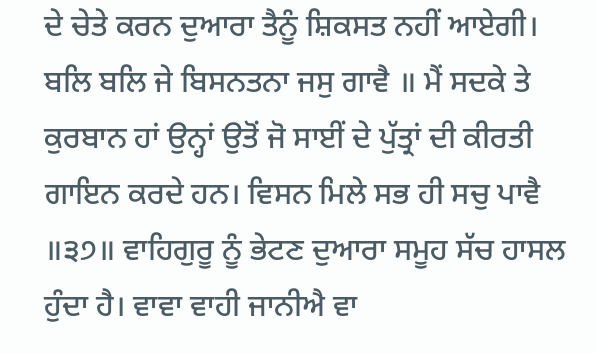ਦੇ ਚੇਤੇ ਕਰਨ ਦੁਆਰਾ ਤੈਨੂੰ ਸ਼ਿਕਸਤ ਨਹੀਂ ਆਏਗੀ। ਬਲਿ ਬਲਿ ਜੇ ਬਿਸਨਤਨਾ ਜਸੁ ਗਾਵੈ ॥ ਮੈਂ ਸਦਕੇ ਤੇ ਕੁਰਬਾਨ ਹਾਂ ਉਨ੍ਹਾਂ ਉਤੋਂ ਜੋ ਸਾਈਂ ਦੇ ਪੁੱਤ੍ਰਾਂ ਦੀ ਕੀਰਤੀ ਗਾਇਨ ਕਰਦੇ ਹਨ। ਵਿਸਨ ਮਿਲੇ ਸਭ ਹੀ ਸਚੁ ਪਾਵੈ ॥੩੭॥ ਵਾਹਿਗੁਰੂ ਨੂੰ ਭੇਟਣ ਦੁਆਰਾ ਸਮੂਹ ਸੱਚ ਹਾਸਲ ਹੁੰਦਾ ਹੈ। ਵਾਵਾ ਵਾਹੀ ਜਾਨੀਐ ਵਾ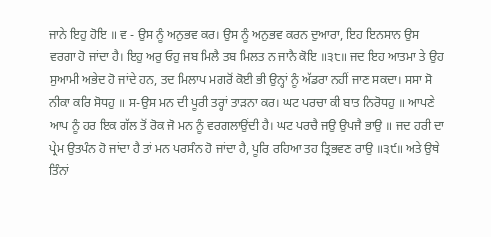ਜਾਨੇ ਇਹੁ ਹੋਇ ॥ ਵ - ਉਸ ਨੂੰ ਅਨੁਭਵ ਕਰ। ਉਸ ਨੂੰ ਅਨੁਭਵ ਕਰਨ ਦੁਆਰਾ, ਇਹ ਇਨਸਾਨ ਉਸ ਵਰਗਾ ਹੋ ਜਾਂਦਾ ਹੈ। ਇਹੁ ਅਰੁ ਓਹੁ ਜਬ ਮਿਲੈ ਤਬ ਮਿਲਤ ਨ ਜਾਨੈ ਕੋਇ ॥੩੮॥ ਜਦ ਇਹ ਆਤਮਾ ਤੇ ਉਹ ਸੁਆਮੀ ਅਭੇਦ ਹੋ ਜਾਂਦੇ ਹਨ, ਤਦ ਮਿਲਾਪ ਮਗਰੋਂ ਕੋਈ ਭੀ ਉਨ੍ਹਾਂ ਨੂੰ ਅੱਡਰਾ ਨਹੀਂ ਜਾਣ ਸਕਦਾ। ਸਸਾ ਸੋ ਨੀਕਾ ਕਰਿ ਸੋਧਹੁ ॥ ਸ-ਉਸ ਮਨ ਦੀ ਪੂਰੀ ਤਰ੍ਹਾਂ ਤਾੜਨਾ ਕਰ। ਘਟ ਪਰਚਾ ਕੀ ਬਾਤ ਨਿਰੋਧਹੁ ॥ ਆਪਣੇ ਆਪ ਨੂੰ ਹਰ ਇਕ ਗੱਲ ਤੋਂ ਰੋਕ ਜੋ ਮਨ ਨੂੰ ਵਰਗਲਾਉਂਦੀ ਹੈ। ਘਟ ਪਰਚੈ ਜਉ ਉਪਜੈ ਭਾਉ ॥ ਜਦ ਹਰੀ ਦਾ ਪ੍ਰੇਮ ਉਤਪੰਨ ਹੋ ਜਾਂਦਾ ਹੈ ਤਾਂ ਮਨ ਪਰਸੰਨ ਹੋ ਜਾਂਦਾ ਹੈ, ਪੂਰਿ ਰਹਿਆ ਤਹ ਤ੍ਰਿਭਵਣ ਰਾਉ ॥੩੯॥ ਅਤੇ ਉਥੇ ਤਿੰਨਾਂ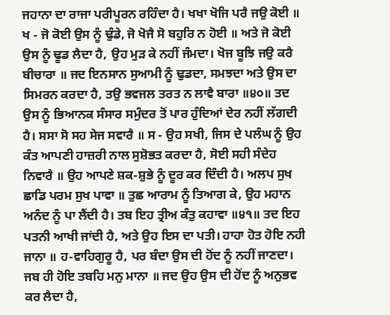ਜਹਾਨਾ ਦਾ ਰਾਜਾ ਪਰੀਪੂਰਨ ਰਹਿੰਦਾ ਹੈ। ਖਖਾ ਖੋਜਿ ਪਰੈ ਜਉ ਕੋਈ ॥ ਖ - ਜੋ ਕੋਈ ਉਸ ਨੂੰ ਢੁੰਡੇ, ਜੋ ਖੋਜੈ ਸੋ ਬਹੁਰਿ ਨ ਹੋਈ ॥ ਅਤੇ ਜੋ ਕੋਈ ਉਸ ਨੂੰ ਢੂਡ ਲੈਦਾ ਹੈ, ਉਹ ਮੁੜ ਕੇ ਨਹੀਂ ਜੰਮਦਾ। ਖੋਜ ਬੂਝਿ ਜਉ ਕਰੈ ਬੀਚਾਰਾ ॥ ਜਦ ਇਨਸਾਨ ਸੁਆਮੀ ਨੂੰ ਢੁਡਦਾ, ਸਮਝਦਾ ਅਤੇ ਉਸ ਦਾ ਸਿਮਰਨ ਕਰਦਾ ਹੈ, ਤਉ ਭਵਜਲ ਤਰਤ ਨ ਲਾਵੈ ਬਾਰਾ ॥੪੦॥ ਤਦ ਉਸ ਨੂੰ ਭਿਆਨਕ ਸੰਸਾਰ ਸਮੁੰਦਰ ਤੋਂ ਪਾਰ ਹੁੰਦਿਆਂ ਦੇਰ ਨਹੀਂ ਲੱਗਦੀ ਹੈ। ਸਸਾ ਸੋ ਸਹ ਸੇਜ ਸਵਾਰੈ ॥ ਸ - ਉਹ ਸਖੀ, ਜਿਸ ਦੇ ਪਲੰਘ ਨੂੰ ਉਹ ਕੰਤ ਆਪਣੀ ਹਾਜ਼ਰੀ ਨਾਲ ਸੁਸ਼ੋਭਤ ਕਰਦਾ ਹੈ, ਸੋਈ ਸਹੀ ਸੰਦੇਹ ਨਿਵਾਰੈ ॥ ਉਹ ਆਪਣੇ ਸ਼ਕ-ਸ਼ੁਭੇ ਨੂੰ ਦੂਰ ਕਰ ਦਿੰਦੀ ਹੈ। ਅਲਪ ਸੁਖ ਛਾਡਿ ਪਰਮ ਸੁਖ ਪਾਵਾ ॥ ਤੁਛ ਆਰਾਮ ਨੂੰ ਤਿਆਗ ਕੇ, ਉਹ ਮਹਾਨ ਅਨੰਦ ਨੂੰ ਪਾ ਲੈਂਦੀ ਹੈ। ਤਬ ਇਹ ਤ੍ਰੀਅ ਕੰਤੁ ਕਹਾਵਾ ॥੪੧॥ ਤਦ ਇਹ ਪਤਨੀ ਆਖੀ ਜਾਂਦੀ ਹੈ, ਅਤੇ ਉਹ ਇਸ ਦਾ ਪਤੀ। ਹਾਹਾ ਹੋਤ ਹੋਇ ਨਹੀ ਜਾਨਾ ॥ ਹ-ਵਾਹਿਗੁਰੂ ਹੈ, ਪਰ ਬੰਦਾ ਉਸ ਦੀ ਹੋਂਦ ਨੂੰ ਨਹੀਂ ਜਾਣਦਾ। ਜਬ ਹੀ ਹੋਇ ਤਬਹਿ ਮਨੁ ਮਾਨਾ ॥ ਜਦ ਉਹ ਉਸ ਦੀ ਹੋਂਦ ਨੂੰ ਅਨੁਭਵ ਕਰ ਲੈਦਾ ਹੈ,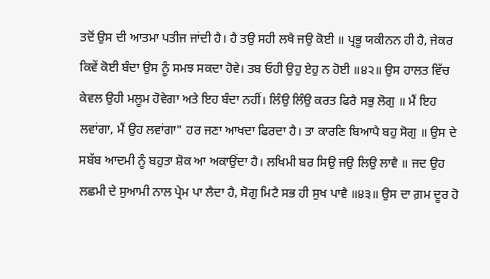ਤਦੋਂ ਉਸ ਦੀ ਆਤਮਾ ਪਤੀਜ ਜਾਂਦੀ ਹੈ। ਹੈ ਤਉ ਸਹੀ ਲਖੈ ਜਉ ਕੋਈ ॥ ਪ੍ਰਭੂ ਯਕੀਨਨ ਹੀ ਹੈ, ਜੇਕਰ ਕਿਵੇਂ ਕੋਈ ਬੰਦਾ ਉਸ ਨੂੰ ਸਮਝ ਸਕਦਾ ਹੋਵੇ। ਤਬ ਓਹੀ ਉਹੁ ਏਹੁ ਨ ਹੋਈ ॥੪੨॥ ਉਸ ਹਾਲਤ ਵਿੱਚ ਕੇਵਲ ਉਹੀ ਮਲੂਮ ਹੋਵੇਗਾ ਅਤੇ ਇਹ ਬੰਦਾ ਨਹੀਂ। ਲਿੰਉ ਲਿੰਉ ਕਰਤ ਫਿਰੈ ਸਭੁ ਲੋਗੁ ॥ ਮੈਂ ਇਹ ਲਵਾਂਗਾ, ਮੈਂ ਉਹ ਲਵਾਂਗਾ" ਹਰ ਜਣਾ ਆਖਦਾ ਫਿਰਦਾ ਹੈ। ਤਾ ਕਾਰਣਿ ਬਿਆਪੈ ਬਹੁ ਸੋਗੁ ॥ ਉਸ ਦੇ ਸਬੱਬ ਆਦਮੀ ਨੂੰ ਬਹੁਤਾ ਸ਼ੋਕ ਆ ਅਕਾਉਂਦਾ ਹੈ। ਲਖਿਮੀ ਬਰ ਸਿਉ ਜਉ ਲਿਉ ਲਾਵੈ ॥ ਜਦ ਉਹ ਲਛਮੀ ਦੇ ਸੁਆਮੀ ਨਾਲ ਪ੍ਰੇਮ ਪਾ ਲੈਦਾ ਹੈ, ਸੋਗੁ ਮਿਟੈ ਸਭ ਹੀ ਸੁਖ ਪਾਵੈ ॥੪੩॥ ਉਸ ਦਾ ਗ਼ਮ ਦੂਰ ਹੋ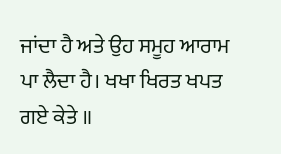ਜਾਂਦਾ ਹੈ ਅਤੇ ਉਹ ਸਮੂਹ ਆਰਾਮ ਪਾ ਲੈਦਾ ਹੈ। ਖਖਾ ਖਿਰਤ ਖਪਤ ਗਏ ਕੇਤੇ ॥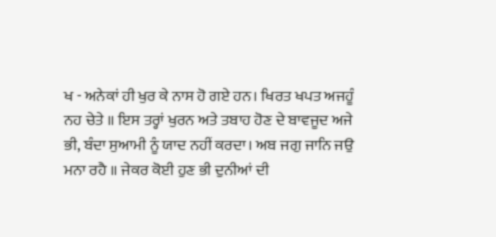ਖ - ਅਨੇਕਾਂ ਹੀ ਖੁਰ ਕੇ ਨਾਸ ਹੋ ਗਏ ਹਨ। ਖਿਰਤ ਖਪਤ ਅਜਹੂੰ ਨਹ ਚੇਤੇ ॥ ਇਸ ਤਰ੍ਹਾਂ ਖੁਰਨ ਅਤੇ ਤਬਾਹ ਹੋਣ ਦੇ ਬਾਵਜੂਦ ਅਜੇ ਭੀ, ਬੰਦਾ ਸੁਆਮੀ ਨੂੰ ਯਾਦ ਨਹੀਂ ਕਰਦਾ। ਅਬ ਜਗੁ ਜਾਨਿ ਜਉ ਮਨਾ ਰਹੈ ॥ ਜੇਕਰ ਕੋਈ ਹੁਣ ਭੀ ਦੁਨੀਆਂ ਦੀ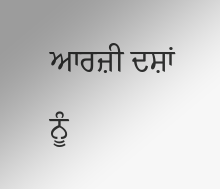ਆਰਜ਼ੀ ਦਸ਼ਾਂ ਨੂੰ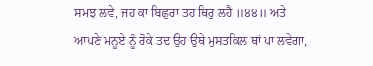ਸਮਝ ਲਵੇ, ਜਹ ਕਾ ਬਿਛੁਰਾ ਤਹ ਥਿਰੁ ਲਹੈ ॥੪੪॥ ਅਤੇ ਆਪਣੇ ਮਨੂਏ ਨੂੰ ਰੋਕੇ ਤਦ ਉਹ ਉਥੇ ਮੁਸਤਕਿਲ ਥਾਂ ਪਾ ਲਵੇਗਾ,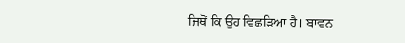ਜਿਥੋਂ ਕਿ ਉਹ ਵਿਛੜਿਆ ਹੈ। ਬਾਵਨ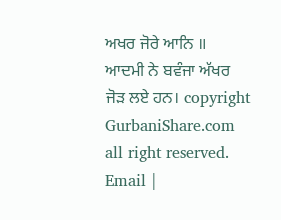ਅਖਰ ਜੋਰੇ ਆਨਿ ॥ ਆਦਮੀ ਨੇ ਬਵੰਜਾ ਅੱਖਰ ਜੋੜ ਲਏ ਹਨ। copyright GurbaniShare.com all right reserved. Email |